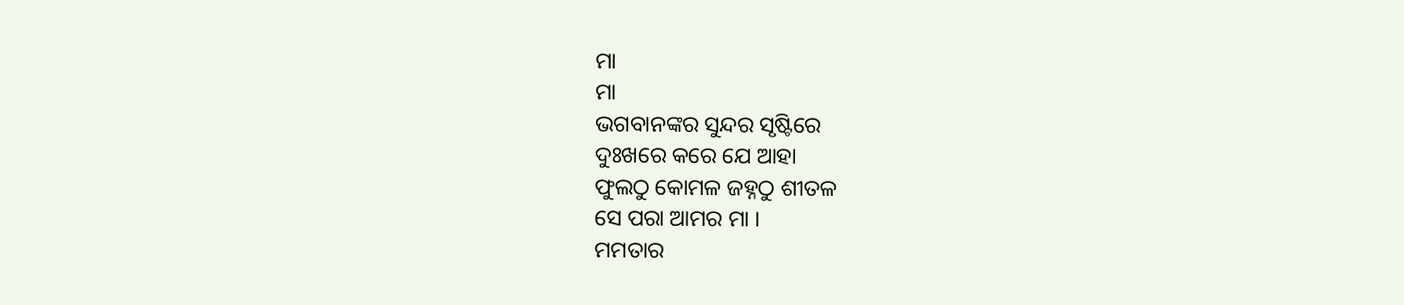ମା
ମା
ଭଗବାନଙ୍କର ସୁନ୍ଦର ସୃଷ୍ଟିରେ
ଦୁଃଖରେ କରେ ଯେ ଆହା
ଫୁଲଠୁ କୋମଳ ଜହ୍ନଠୁ ଶୀତଳ
ସେ ପରା ଆମର ମା ।
ମମତାର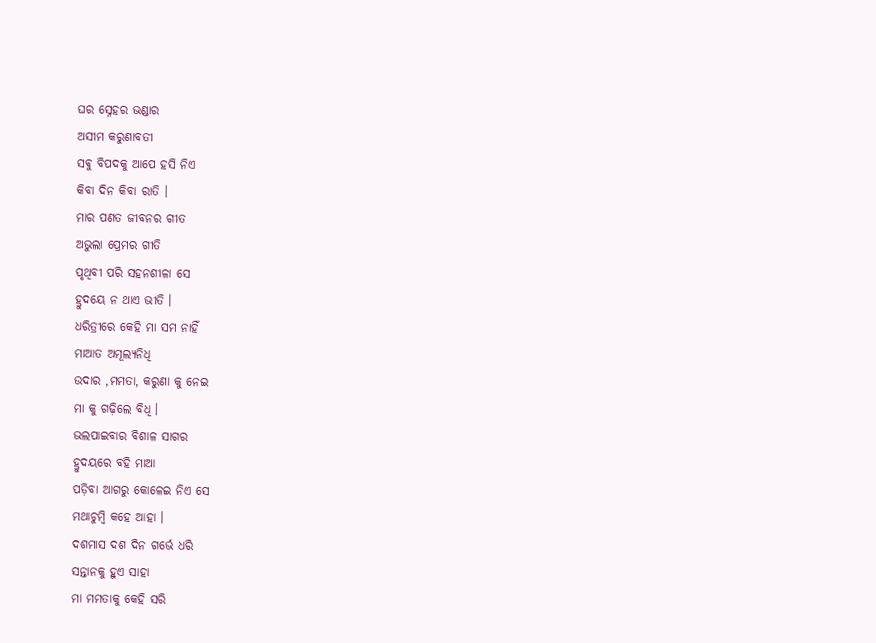ଘର ସ୍ନେହର ଭଣ୍ଡାର
ଅସୀମ କରୁଣାବତୀ
ସଵୁ ବିପଦକୁ ଆପେ ହସି ନିଏ
କିବା ଦିନ କିବା ରାତି ।
ମାର ପଣତ ଜୀବନର ଗୀତ
ଅଭୁଲା ପ୍ରେମର ଗୀତି
ପୃଥିବୀ ପରି ସହନଶୀଳା ସେ
ହ୍ରୁଦୟେ ନ ଥାଏ ଭୀତି ।
ଧରିତ୍ରୀରେ କେହି ମା ସମ ନାହିଁ
ମାଆତ ଅମୂଲ୍ୟନିଧି
ଉଦାର ,ମମତା, କରୁଣା କୁ ନେଇ
ମା କୁ ଗଢ଼ିଲେ ବିଧି ।
ଭଲପାଇବାର ବିଶାଳ ସାଗର
ହ୍ରୁଦୟରେ ବହି ମାଆ
ପଡ଼ିବା ଆଗରୁ କୋଳେଇ ନିଏ ସେ
ମଥାଚୁମ୍ବି କହେ ଆହା ।
ଦଶମାସ ଦଶ ଦିନ ଗର୍ଭେ ଧରି
ସନ୍ତାନକୁ ହୁଏ ସାହା
ମା ମମତାକୁ କେହି ସରି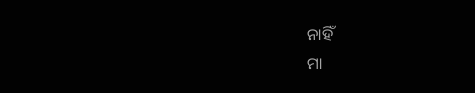ନାହିଁ
ମା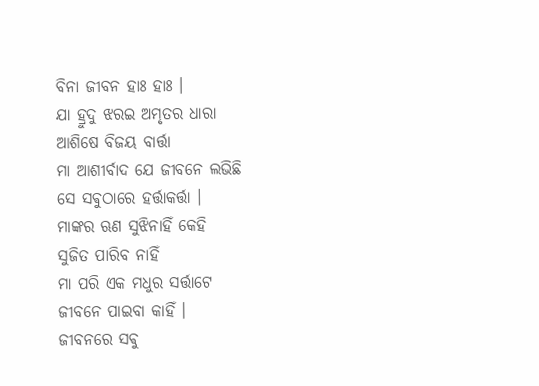ବିନା ଜୀବନ ହାଃ ହାଃ ।
ଯା ହ୍ରୁଦୁ ଝରଇ ଅମୃତର ଧାରା
ଆଶିଷେ ବିଜୟ ବାର୍ତ୍ତା
ମା ଆଶୀର୍ବାଦ ଯେ ଜୀବନେ ଲଭିଛି
ସେ ସଵୁଠାରେ ହର୍ତ୍ତାକର୍ତ୍ତା ।
ମାଙ୍କର ଋଣ ସୁଝିନାହିଁ କେହି
ସୁଜିତ ପାରିବ ନାହିଁ
ମା ପରି ଏକ ମଧୁର ସର୍ତ୍ତାଟେ
ଜୀବନେ ପାଇବା କାହିଁ ।
ଜୀବନରେ ସଵୁ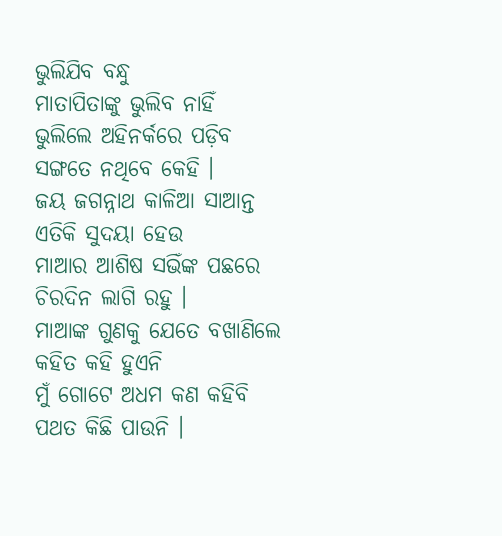ଭୁଲିଯିବ ବନ୍ଧୁ
ମାତାପିତାଙ୍କୁ ଭୁଲିବ ନାହିଁ
ଭୁଲିଲେ ଅହିନର୍କରେ ପଡ଼ିବ
ସଙ୍ଗତେ ନଥିବେ କେହି ।
ଜୟ ଜଗନ୍ନାଥ କାଳିଆ ସାଆନ୍ତ
ଏତିକି ସୁଦୟା ହେଉ
ମାଆର ଆଶିଷ ସଭିଁଙ୍କ ପଛରେ
ଚିରଦିନ ଲାଗି ରହୁ ।
ମାଆଙ୍କ ଗୁଣକୁ ଯେତେ ବଖାଣିଲେ
କହିତ କହି ହୁଏନି
ମୁଁ ଗୋଟେ ଅଧମ କଣ କହିବି
ପଥତ କିଛି ପାଉନି ।